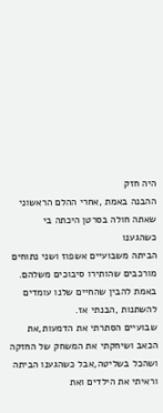היה חזק
ההבנה באמת ,אחרי ההלם הראשוני שאתה חולה בסרטן היכתה בי כשהגענו
הביתה משבועיים אשפוז ושני נתוחים מורכבים שהותירו סיבוכים משלהם.
באמת להבין שהחיים שלנו עומדים להשתנות ,הבנתי אז.
שבועיים הסתרתי את הדמעות,את הכאב ושיחקתי את המשחק של החזקה
ושהכל בשליטה,אבל כשהגענו הביתה וראיתי את הילדים ואת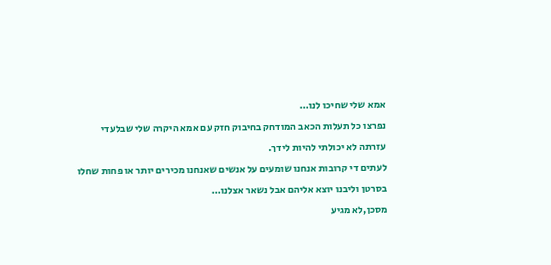אמא שלי שחיכו לנו…
נפרצו כל תעלות הכאב המודחק בחיבוק חזק עם אמא היקרה שלי שבלעדי
עזרתה לא יכולתי להיות לידך.
לעתים די קרובות אנחנו שומעים על אנשים שאנחנו מכירים יותר או פחות שחלו
בסרטן וליבנו יוצא אליהם אבל נשאר אצלנו…
מסכן,לא מגיע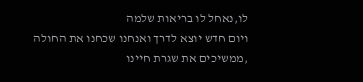לו,נאחל לו בריאות שלמה
ויום חדש יוצא לדרך ואנחנו שכחנו את החולה ,ממשיכים את שגרת חיינו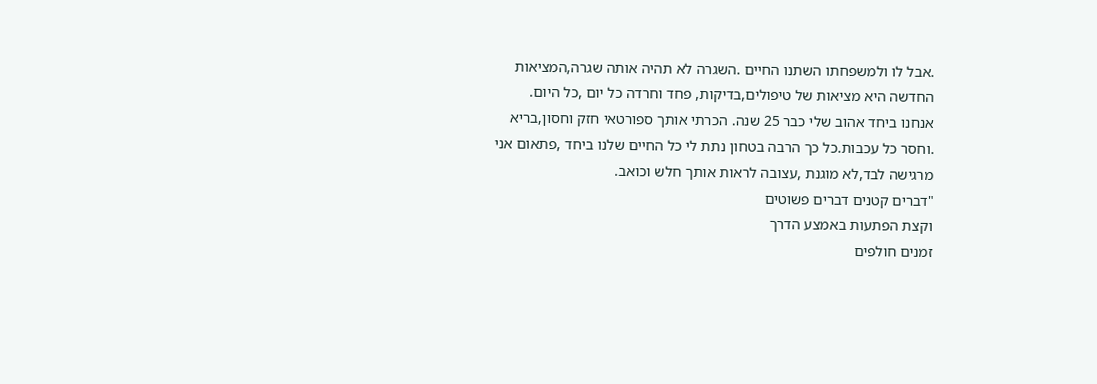.אבל לו ולמשפחתו השתנו החיים .השגרה לא תהיה אותה שגרה,המציאות
החדשה היא מציאות של טיפולים,בדיקות, פחד וחרדה כל יום ,כל היום.
אנחנו ביחד אהוב שלי כבר 25 שנה. הכרתי אותך ספורטאי חזק וחסון,בריא
.וחסר כל עכבות.כל כך הרבה בטחון נתת לי כל החיים שלנו ביחד ,פתאום אני
מרגישה לבד,לא מוגנת ,עצובה לראות אותך חלש וכואב.
"דברים קטנים דברים פשוטים
וקצת הפתעות באמצע הדרך
זמנים חולפים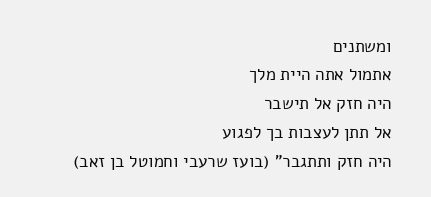ומשתנים
אתמול אתה היית מלך
היה חזק אל תישבר
אל תתן לעצבות בך לפגוע
היה חזק ותתגבר" (בועז שרעבי וחמוטל בן זאב)